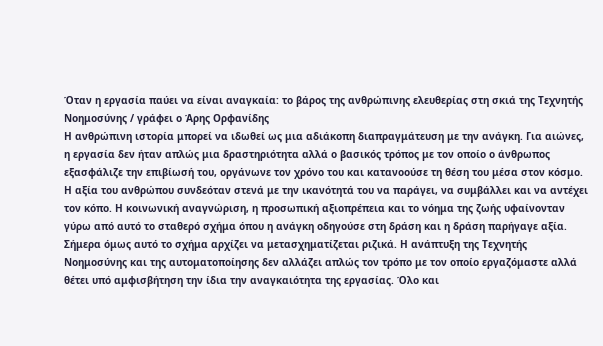Όταν η εργασία παύει να είναι αναγκαία: το βάρος της ανθρώπινης ελευθερίας στη σκιά της Τεχνητής Νοημοσύνης / γράφει ο Άρης Ορφανίδης
Η ανθρώπινη ιστορία μπορεί να ιδωθεί ως μια αδιάκοπη διαπραγμάτευση με την ανάγκη. Για αιώνες, η εργασία δεν ήταν απλώς μια δραστηριότητα αλλά ο βασικός τρόπος με τον οποίο ο άνθρωπος εξασφάλιζε την επιβίωσή του, οργάνωνε τον χρόνο του και κατανοούσε τη θέση του μέσα στον κόσμο. Η αξία του ανθρώπου συνδεόταν στενά με την ικανότητά του να παράγει, να συμβάλλει και να αντέχει τον κόπο. Η κοινωνική αναγνώριση, η προσωπική αξιοπρέπεια και το νόημα της ζωής υφαίνονταν γύρω από αυτό το σταθερό σχήμα όπου η ανάγκη οδηγούσε στη δράση και η δράση παρήγαγε αξία.
Σήμερα όμως αυτό το σχήμα αρχίζει να μετασχηματίζεται ριζικά. Η ανάπτυξη της Τεχνητής Νοημοσύνης και της αυτοματοποίησης δεν αλλάζει απλώς τον τρόπο με τον οποίο εργαζόμαστε αλλά θέτει υπό αμφισβήτηση την ίδια την αναγκαιότητα της εργασίας. Όλο και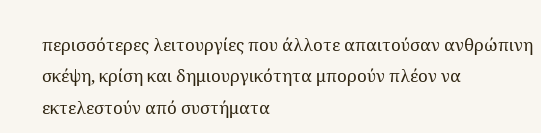περισσότερες λειτουργίες που άλλοτε απαιτούσαν ανθρώπινη σκέψη, κρίση και δημιουργικότητα μπορούν πλέον να εκτελεστούν από συστήματα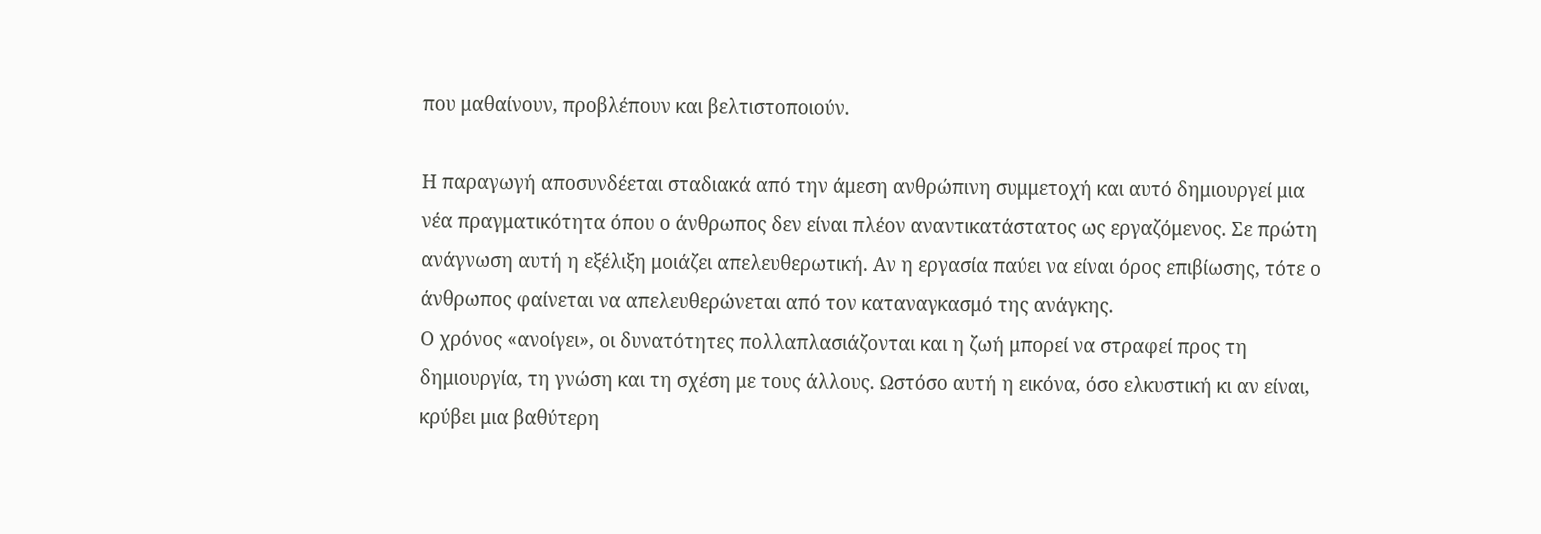που μαθαίνουν, προβλέπουν και βελτιστοποιούν.

Η παραγωγή αποσυνδέεται σταδιακά από την άμεση ανθρώπινη συμμετοχή και αυτό δημιουργεί μια νέα πραγματικότητα όπου ο άνθρωπος δεν είναι πλέον αναντικατάστατος ως εργαζόμενος. Σε πρώτη ανάγνωση αυτή η εξέλιξη μοιάζει απελευθερωτική. Αν η εργασία παύει να είναι όρος επιβίωσης, τότε ο άνθρωπος φαίνεται να απελευθερώνεται από τον καταναγκασμό της ανάγκης.
Ο χρόνος «ανοίγει», οι δυνατότητες πολλαπλασιάζονται και η ζωή μπορεί να στραφεί προς τη δημιουργία, τη γνώση και τη σχέση με τους άλλους. Ωστόσο αυτή η εικόνα, όσο ελκυστική κι αν είναι, κρύβει μια βαθύτερη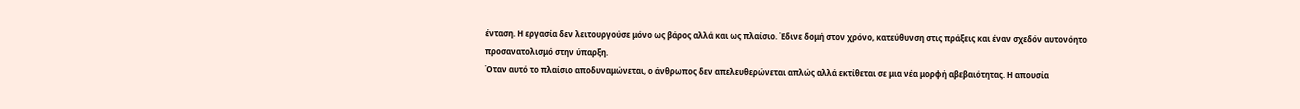ένταση. Η εργασία δεν λειτουργούσε μόνο ως βάρος αλλά και ως πλαίσιο. Έδινε δομή στον χρόνο, κατεύθυνση στις πράξεις και έναν σχεδόν αυτονόητο προσανατολισμό στην ύπαρξη.
Όταν αυτό το πλαίσιο αποδυναμώνεται, ο άνθρωπος δεν απελευθερώνεται απλώς αλλά εκτίθεται σε μια νέα μορφή αβεβαιότητας. Η απουσία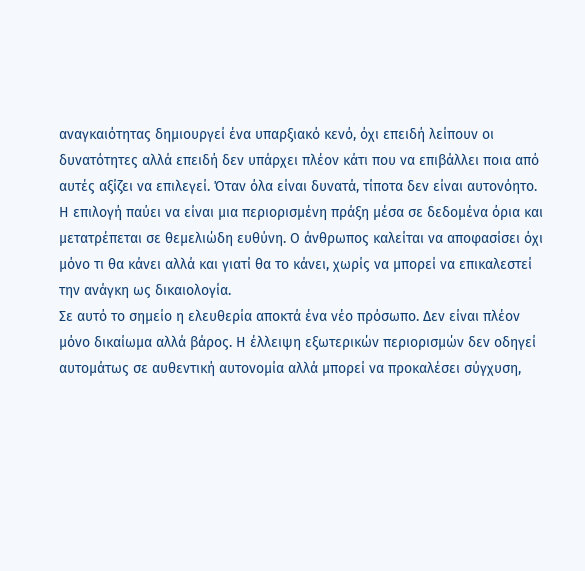αναγκαιότητας δημιουργεί ένα υπαρξιακό κενό, όχι επειδή λείπουν οι δυνατότητες αλλά επειδή δεν υπάρχει πλέον κάτι που να επιβάλλει ποια από αυτές αξίζει να επιλεγεί. Όταν όλα είναι δυνατά, τίποτα δεν είναι αυτονόητο.
Η επιλογή παύει να είναι μια περιορισμένη πράξη μέσα σε δεδομένα όρια και μετατρέπεται σε θεμελιώδη ευθύνη. Ο άνθρωπος καλείται να αποφασίσει όχι μόνο τι θα κάνει αλλά και γιατί θα το κάνει, χωρίς να μπορεί να επικαλεστεί την ανάγκη ως δικαιολογία.
Σε αυτό το σημείο η ελευθερία αποκτά ένα νέο πρόσωπο. Δεν είναι πλέον μόνο δικαίωμα αλλά βάρος. Η έλλειψη εξωτερικών περιορισμών δεν οδηγεί αυτομάτως σε αυθεντική αυτονομία αλλά μπορεί να προκαλέσει σύγχυση,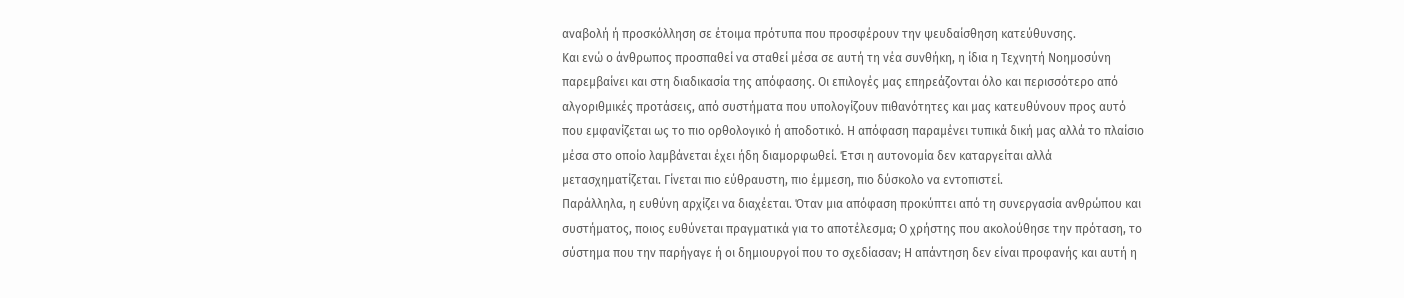αναβολή ή προσκόλληση σε έτοιμα πρότυπα που προσφέρουν την ψευδαίσθηση κατεύθυνσης.
Και ενώ ο άνθρωπος προσπαθεί να σταθεί μέσα σε αυτή τη νέα συνθήκη, η ίδια η Τεχνητή Νοημοσύνη παρεμβαίνει και στη διαδικασία της απόφασης. Οι επιλογές μας επηρεάζονται όλο και περισσότερο από αλγοριθμικές προτάσεις, από συστήματα που υπολογίζουν πιθανότητες και μας κατευθύνουν προς αυτό που εμφανίζεται ως το πιο ορθολογικό ή αποδοτικό. Η απόφαση παραμένει τυπικά δική μας αλλά το πλαίσιο μέσα στο οποίο λαμβάνεται έχει ήδη διαμορφωθεί. Έτσι η αυτονομία δεν καταργείται αλλά μετασχηματίζεται. Γίνεται πιο εύθραυστη, πιο έμμεση, πιο δύσκολο να εντοπιστεί.
Παράλληλα, η ευθύνη αρχίζει να διαχέεται. Όταν μια απόφαση προκύπτει από τη συνεργασία ανθρώπου και συστήματος, ποιος ευθύνεται πραγματικά για το αποτέλεσμα; Ο χρήστης που ακολούθησε την πρόταση, το σύστημα που την παρήγαγε ή οι δημιουργοί που το σχεδίασαν; Η απάντηση δεν είναι προφανής και αυτή η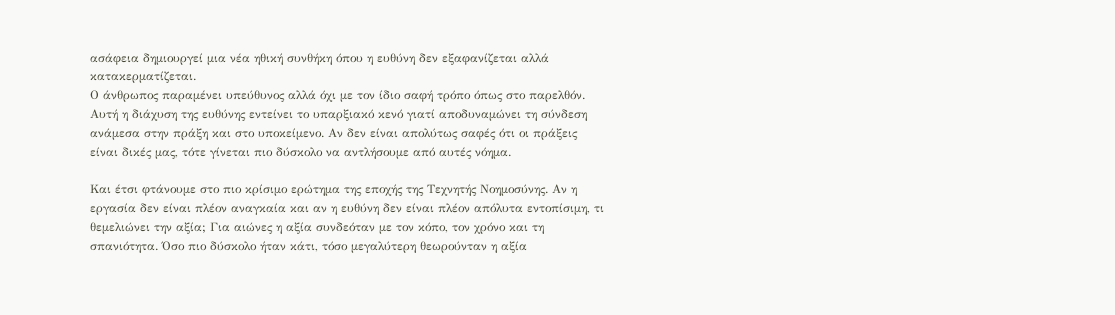ασάφεια δημιουργεί μια νέα ηθική συνθήκη όπου η ευθύνη δεν εξαφανίζεται αλλά κατακερματίζεται.
Ο άνθρωπος παραμένει υπεύθυνος αλλά όχι με τον ίδιο σαφή τρόπο όπως στο παρελθόν. Αυτή η διάχυση της ευθύνης εντείνει το υπαρξιακό κενό γιατί αποδυναμώνει τη σύνδεση ανάμεσα στην πράξη και στο υποκείμενο. Αν δεν είναι απολύτως σαφές ότι οι πράξεις είναι δικές μας, τότε γίνεται πιο δύσκολο να αντλήσουμε από αυτές νόημα.

Και έτσι φτάνουμε στο πιο κρίσιμο ερώτημα της εποχής της Τεχνητής Νοημοσύνης. Αν η εργασία δεν είναι πλέον αναγκαία και αν η ευθύνη δεν είναι πλέον απόλυτα εντοπίσιμη, τι θεμελιώνει την αξία; Για αιώνες η αξία συνδεόταν με τον κόπο, τον χρόνο και τη σπανιότητα. Όσο πιο δύσκολο ήταν κάτι, τόσο μεγαλύτερη θεωρούνταν η αξία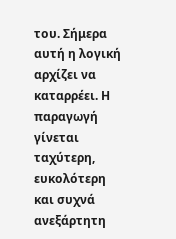του. Σήμερα αυτή η λογική αρχίζει να καταρρέει. Η παραγωγή γίνεται ταχύτερη, ευκολότερη και συχνά ανεξάρτητη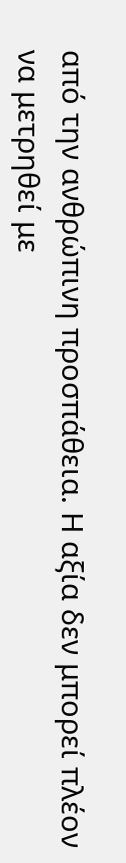από την ανθρώπινη προσπάθεια. Η αξία δεν μπορεί πλέον να μετρηθεί με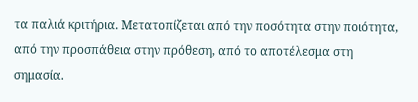τα παλιά κριτήρια. Μετατοπίζεται από την ποσότητα στην ποιότητα, από την προσπάθεια στην πρόθεση, από το αποτέλεσμα στη σημασία.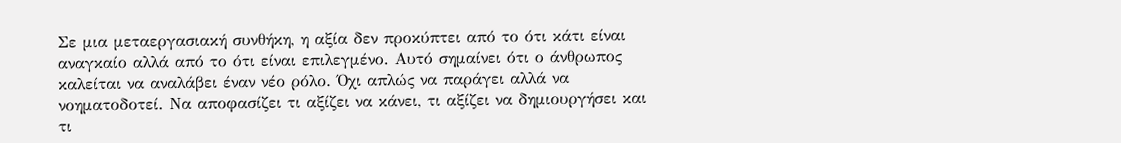Σε μια μεταεργασιακή συνθήκη, η αξία δεν προκύπτει από το ότι κάτι είναι αναγκαίο αλλά από το ότι είναι επιλεγμένο. Αυτό σημαίνει ότι ο άνθρωπος καλείται να αναλάβει έναν νέο ρόλο. Όχι απλώς να παράγει αλλά να νοηματοδοτεί. Να αποφασίζει τι αξίζει να κάνει, τι αξίζει να δημιουργήσει και τι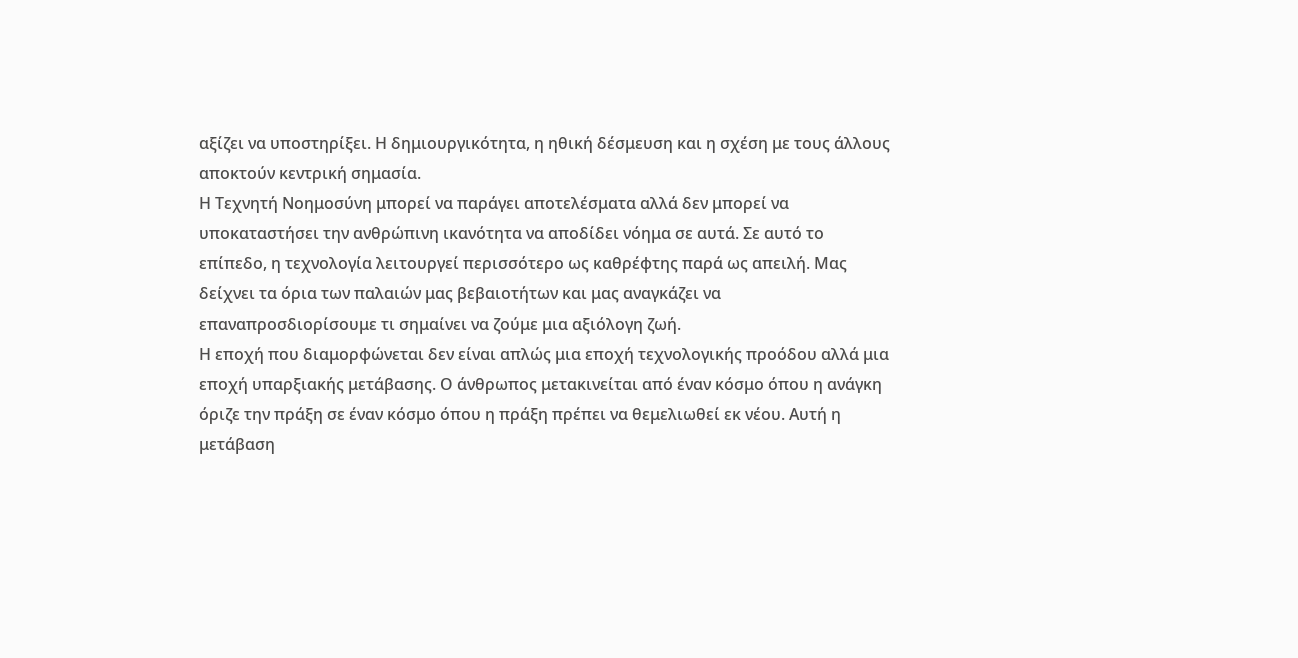αξίζει να υποστηρίξει. Η δημιουργικότητα, η ηθική δέσμευση και η σχέση με τους άλλους αποκτούν κεντρική σημασία.
Η Τεχνητή Νοημοσύνη μπορεί να παράγει αποτελέσματα αλλά δεν μπορεί να υποκαταστήσει την ανθρώπινη ικανότητα να αποδίδει νόημα σε αυτά. Σε αυτό το επίπεδο, η τεχνολογία λειτουργεί περισσότερο ως καθρέφτης παρά ως απειλή. Μας δείχνει τα όρια των παλαιών μας βεβαιοτήτων και μας αναγκάζει να επαναπροσδιορίσουμε τι σημαίνει να ζούμε μια αξιόλογη ζωή.
Η εποχή που διαμορφώνεται δεν είναι απλώς μια εποχή τεχνολογικής προόδου αλλά μια εποχή υπαρξιακής μετάβασης. Ο άνθρωπος μετακινείται από έναν κόσμο όπου η ανάγκη όριζε την πράξη σε έναν κόσμο όπου η πράξη πρέπει να θεμελιωθεί εκ νέου. Αυτή η μετάβαση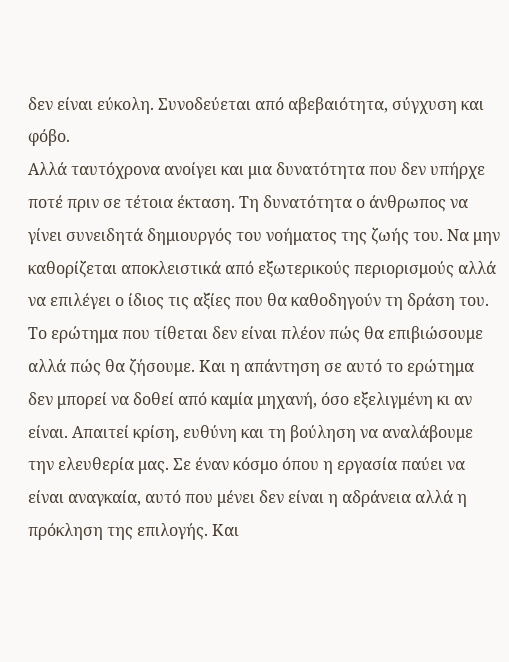δεν είναι εύκολη. Συνοδεύεται από αβεβαιότητα, σύγχυση και φόβο.
Αλλά ταυτόχρονα ανοίγει και μια δυνατότητα που δεν υπήρχε ποτέ πριν σε τέτοια έκταση. Τη δυνατότητα ο άνθρωπος να γίνει συνειδητά δημιουργός του νοήματος της ζωής του. Να μην καθορίζεται αποκλειστικά από εξωτερικούς περιορισμούς αλλά να επιλέγει ο ίδιος τις αξίες που θα καθοδηγούν τη δράση του.
Το ερώτημα που τίθεται δεν είναι πλέον πώς θα επιβιώσουμε αλλά πώς θα ζήσουμε. Και η απάντηση σε αυτό το ερώτημα δεν μπορεί να δοθεί από καμία μηχανή, όσο εξελιγμένη κι αν είναι. Απαιτεί κρίση, ευθύνη και τη βούληση να αναλάβουμε την ελευθερία μας. Σε έναν κόσμο όπου η εργασία παύει να είναι αναγκαία, αυτό που μένει δεν είναι η αδράνεια αλλά η πρόκληση της επιλογής. Και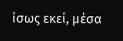ίσως εκεί, μέσα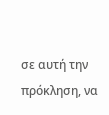σε αυτή την πρόκληση, να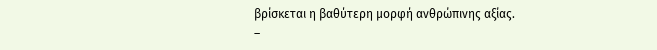βρίσκεται η βαθύτερη μορφή ανθρώπινης αξίας.
–